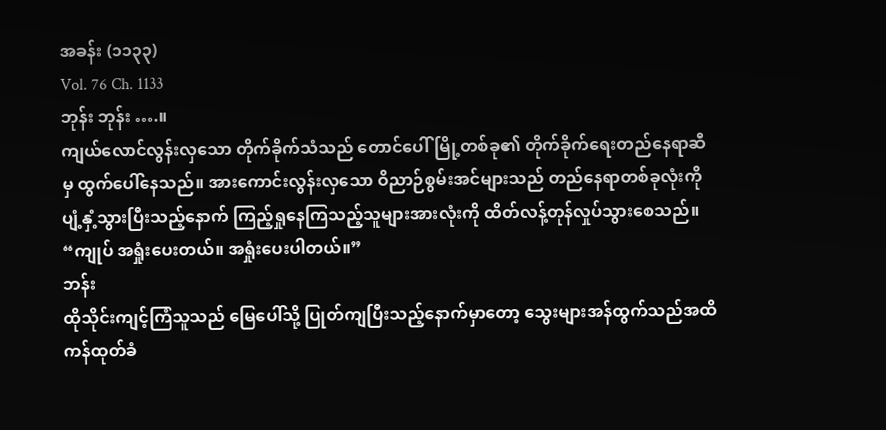အခန်း (၁၁၃၃)
Vol. 76 Ch. 1133
ဘုန်း ဘုန်း ….။
ကျယ်လောင်လွန်းလှသော တိုက်ခိုက်သံသည် တောင်ပေါ်မြို့တစ်ခု၏ တိုက်ခိုက်ရေးတည်နေရာဆီမှ ထွက်ပေါ်နေသည်။ အားကောင်းလွန်းလှသော ဝိညာဉ်စွမ်းအင်များသည် တည်နေရာတစ်ခုလုံးကို ပျံ့နှံ့သွားပြီးသည့်နောက် ကြည့်ရှုနေကြသည့်သူများအားလုံးကို ထိတ်လန့်တုန်လှုပ်သွားစေသည်။
“ကျုပ် အရှုံးပေးတယ်။ အရှုံးပေးပါတယ်။”
ဘန်း
ထိုသိုင်းကျင့်ကြံသူသည် မြေပေါ်သို့ ပြုတ်ကျပြီးသည့်နောက်မှာတော့ သွေးများအန်ထွက်သည်အထိ ကန်ထုတ်ခံ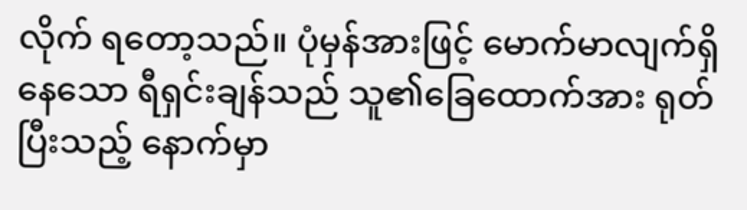လိုက် ရတော့သည်။ ပုံမှန်အားဖြင့် မောက်မာလျက်ရှိနေသော ရီရှင်းချန်သည် သူ၏ခြေထောက်အား ရုတ်ပြီးသည့် နောက်မှာ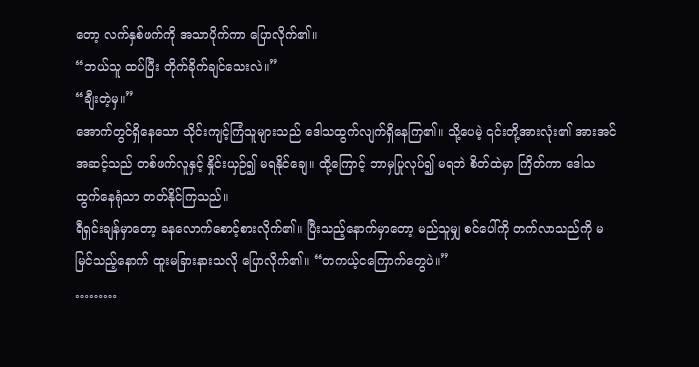တော့ လက်နှစ်ဖက်ကို အသာပိုက်ကာ ပြောလိုက်၏။
“ဘယ်သူ ထပ်ပြီး တိုက်ခိုက်ချင်သေးလဲ။”
“ချီးတဲ့မှ။”
အောက်တွင်ရှိနေသော သိုင်းကျင့်ကြံသူများသည် ဒေါသထွက်လျက်ရှိနေကြ၏။ သို့ပေမဲ့ ၎င်းတို့အားလုံး၏ အားအင် အဆင့်သည် တစ်ဖက်လူနှင့် နှိုင်းယှဉ်၍ မရနိုင်ချေ။ ထို့ကြောင့် ဘာမှပြုလုပ်၍ မရဘဲ စိတ်ထဲမှာ ကြိတ်ကာ ဒေါသ ထွက်နေရုံသာ တတ်နိုင်ကြသည်။
ရီရှင်းချန်မှာတော့ ခနလောက်စောင့်စားလိုက်၏။ ပြီးသည့်နောက်မှာတော့ မည်သူမျှ စင်ပေါ်ကို တက်လာသည်ကို မမြင်သည့်နောက် ထူးမခြားနားသလို ပြောလိုက်၏။ “တကယ့်ငကြောက်တွေပဲ။”
………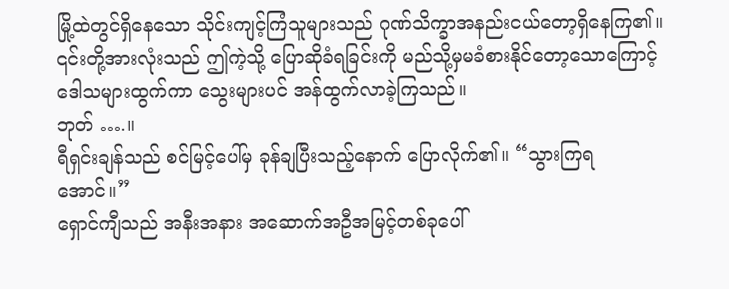မြို့ထဲတွင်ရှိနေသော သိုင်းကျင့်ကြံသူများသည် ဂုဏ်သိက္ခာအနည်းငယ်တော့ရှိနေကြ၏။ ၎င်းတို့အားလုံးသည် ဤကဲ့သို့ ပြောဆိုခံရခြင်းကို မည်သို့မှမခံစားနိုင်တော့သောကြောင့် ဒေါသများထွက်ကာ သွေးများပင် အန်ထွက်လာခဲ့ကြသည်။
ဘုတ် ….။
ရီရှင်းချန်သည် စင်မြင့်ပေါ်မှ ခုန်ချပြီးသည့်နောက် ပြောလိုက်၏။ “သွားကြရအောင်။”
ရှောင်ကျီသည် အနီးအနား အဆောက်အဦအမြင့်တစ်ခုပေါ်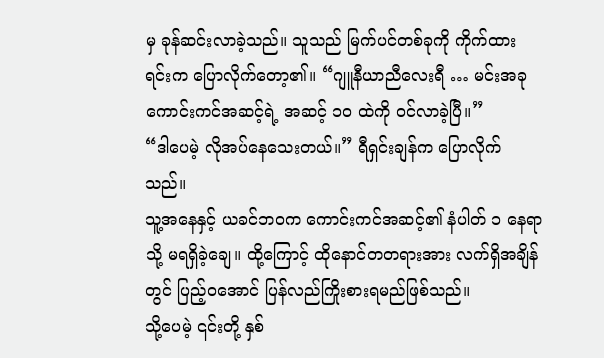မှ ခုန်ဆင်းလာခဲ့သည်။ သူသည် မြက်ပင်တစ်ခုကို ကိုက်ထားရင်းက ပြောလိုက်တော့၏။ “ဂျူနီယာညီလေးရီ … မင်းအခု ကောင်းကင်အဆင့်ရဲ့ အဆင့် ၁၀ ထဲကို ဝင်လာခဲ့ပြီ။”
“ဒါပေမဲ့ လိုအပ်နေသေးတယ်။” ရီရှင်းချန်က ပြောလိုက်သည်။
သူ့အနေနှင့် ယခင်ဘဝက ကောင်းကင်အဆင့်၏ နံပါတ် ၁ နေရာသို့ မရရှိခဲ့ချေ။ ထို့ကြောင့် ထိုနောင်တတရားအား လက်ရှိအချိန်တွင် ပြည့်ဝအောင် ပြန်လည်ကြိုးစားရမည်ဖြစ်သည်။
သို့ပေမဲ့ ၎င်းတို့ နှစ်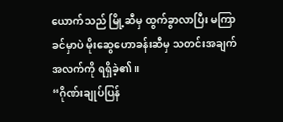ယောက်သည် မြို့ဆီမှ ထွက်ခွာလာပြီး မကြာခင်မှာပဲ မိုးဆွေဟောခန်းဆီမှ သတင်းအချက်အလက်ကို ရရှိခဲ့၏။
“ဂိုဏ်းချုပ်ပြန်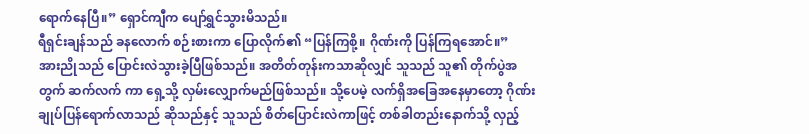ရောက်နေပြီ။” ရှောင်ကျီက ပျော်ရွှင်သွားမိသည်။
ရီရှင်းချန်သည် ခနလောက် စဉ်းစားကာ ပြောလိုက်၏ “ပြန်ကြစို့။ ဂိုဏ်းကို ပြန်ကြရအောင်။”
အားညိုသည် ပြောင်းလဲသွားခဲ့ပြီဖြစ်သည်။ အတိတ်တုန်းကသာဆိုလျှင် သူသည် သူ၏ တိုက်ပွဲအတွက် ဆက်လက် ကာ ရှေ့သို့ လှမ်းလျှောက်မည်ဖြစ်သည်။ သို့ပေမဲ့ လက်ရှိအခြေအနေမှာတော့ ဂိုဏ်းချုပ်ပြန်ရောက်လာသည် ဆိုသည်နှင့် သူသည် စိတ်ပြောင်းလဲကာဖြင့် တစ်ခါတည်းနောက်သို့ လှည့်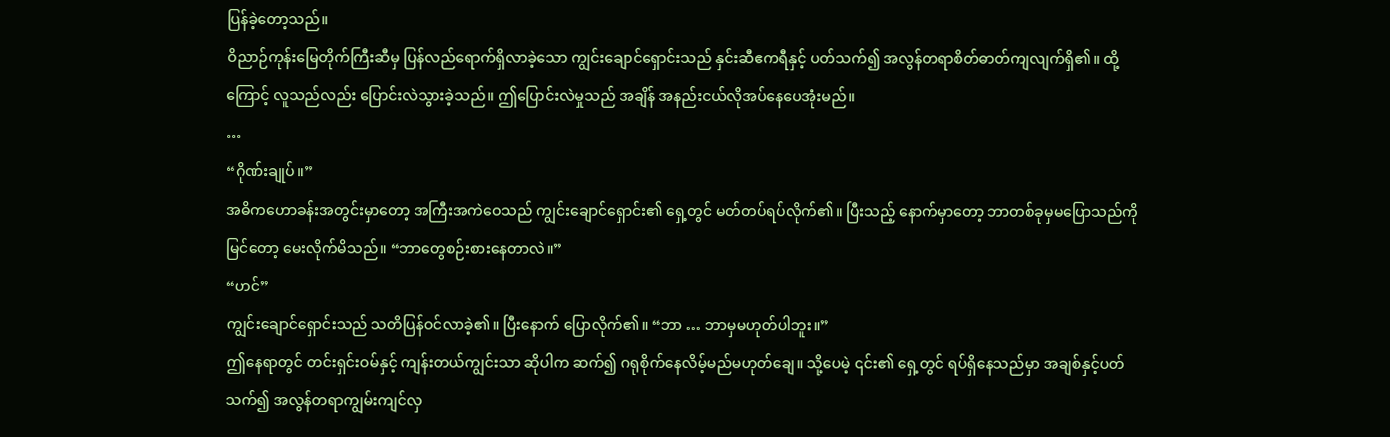ပြန်ခဲ့တော့သည်။
ဝိညာဉ်ကုန်းမြေတိုက်ကြီးဆီမှ ပြန်လည်ရောက်ရှိလာခဲ့သော ကျွင်းချောင်ရှောင်းသည် နှင်းဆီဧကရီနှင့် ပတ်သက်၍ အလွန်တရာစိတ်ဓာတ်ကျလျက်ရှိ၏။ ထို့ကြောင့် လူသည်လည်း ပြောင်းလဲသွားခဲ့သည်။ ဤပြောင်းလဲမှုသည် အချိန် အနည်းငယ်လိုအပ်နေပေအုံးမည်။
…
“ဂိုဏ်းချုပ်။”
အဓိကဟောခန်းအတွင်းမှာတော့ အကြီးအကဲဝေသည် ကျွင်းချောင်ရှောင်း၏ ရှေ့တွင် မတ်တပ်ရပ်လိုက်၏။ ပြီးသည့် နောက်မှာတော့ ဘာတစ်ခုမှမပြောသည်ကို မြင်တော့ မေးလိုက်မိသည်။ “ဘာတွေစဉ်းစားနေတာလဲ။”
“ဟင်”
ကျွင်းချောင်ရှောင်းသည် သတိပြန်ဝင်လာခဲ့၏။ ပြီးနောက် ပြောလိုက်၏။ “ဘာ … ဘာမှမဟုတ်ပါဘူး။”
ဤနေရာတွင် တင်းရှင်းဝမ်နှင့် ကျန်းတယ်ကျွင်းသာ ဆိုပါက ဆက်၍ ဂရုစိုက်နေလိမ့်မည်မဟုတ်ချေ။ သို့ပေမဲ့ ၎င်း၏ ရှေ့တွင် ရပ်ရှိနေသည်မှာ အချစ်နှင့်ပတ်သက်၍ အလွန်တရာကျွမ်းကျင်လှ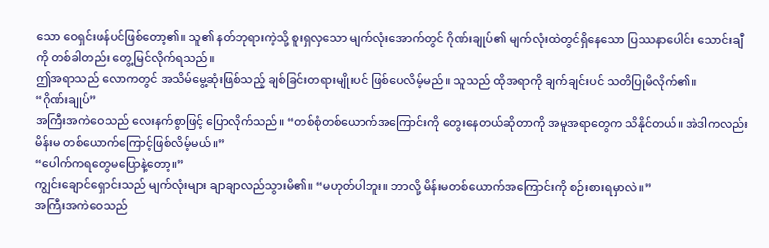သော ဝေရှင်းဖန်ပင်ဖြစ်တော့၏။ သူ၏ နတ်ဘုရားကဲ့သို့ စူးရှလှသော မျက်လုံးအောက်တွင် ဂိုဏ်းချုပ်၏ မျက်လုံးထဲတွင်ရှိနေသော ပြဿနာပေါင်း သောင်းချီ ကို တစ်ခါတည်း တွေ့မြင်လိုက်ရသည်။
ဤအရာသည် လောကတွင် အသိမ်မွေ့ဆုံးဖြစ်သည့် ချစ်ခြင်းတရားမျိုးပင် ဖြစ်ပေလိမ့်မည်။ သူသည် ထိုအရာကို ချက်ချင်းပင် သတိပြုမိလိုက်၏။
“ဂိုဏ်းချုပ်”
အကြီးအကဲဝေသည် လေးနက်စွာဖြင့် ပြောလိုက်သည်။ “တစ်စုံတစ်ယောက်အကြောင်းကို တွေးနေတယ်ဆိုတာကို အမူအရာတွေက သိနိုင်တယ်။ အဲဒါကလည်း မိန်းမ တစ်ယောက်ကြောင့်ဖြစ်လိမ့်မယ်။”
“ပေါက်ကရတွေမပြောနဲ့တော့။”
ကျွင်းချောင်ရှောင်းသည် မျက်လုံးများ ချာချာလည်သွားမိ၏။ “မဟုတ်ပါဘူး။ ဘာလို့ မိန်းမတစ်ယောက်အကြောင်းကို စဉ်းစားရမှာလဲ။”
အကြီးအကဲဝေသည်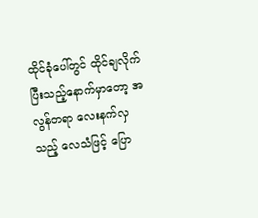ထိုင်ခုံပေါ်တွင် ထိုင်ချလိုက်ပြီးသည့်နောက်မှာတော့ အလွန်တရာ လေးနက်လှသည့် လေသံဖြင့် ပြော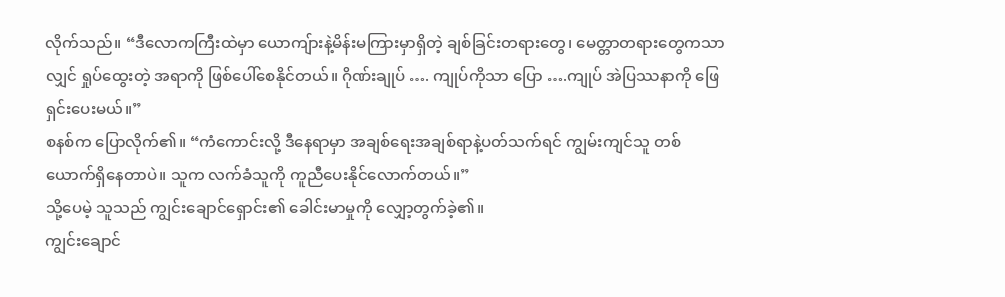လိုက်သည်။ “ဒီလောကကြီးထဲမှာ ယောကျ်ားနဲ့မိန်းမကြားမှာရှိတဲ့ ချစ်ခြင်းတရားတွေ၊ မေတ္တာတရားတွေကသာလျှင် ရှုပ်ထွေးတဲ့ အရာကို ဖြစ်ပေါ်စေနိုင်တယ်။ ဂိုဏ်းချုပ် …. ကျုပ်ကိုသာ ပြော ….ကျုပ် အဲပြဿနာကို ဖြေရှင်းပေးမယ်။”
စနစ်က ပြောလိုက်၏။ “ကံကောင်းလို့ ဒီနေရာမှာ အချစ်ရေးအချစ်ရာနဲ့ပတ်သက်ရင် ကျွမ်းကျင်သူ တစ်ယောက်ရှိနေတာပဲ။ သူက လက်ခံသူကို ကူညီပေးနိုင်လောက်တယ်။”
သို့ပေမဲ့ သူသည် ကျွင်းချောင်ရှောင်း၏ ခေါင်းမာမှုကို လျှော့တွက်ခဲ့၏။
ကျွင်းချောင်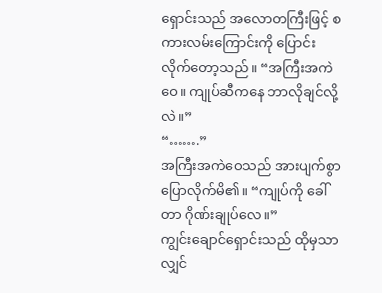ရှောင်းသည် အလောတကြီးဖြင့် စကားလမ်းကြောင်းကို ပြောင်းလိုက်တော့သည်။ “အကြီးအကဲဝေ။ ကျုပ်ဆီကနေ ဘာလိုချင်လို့လဲ။”
“…….”
အကြီးအကဲဝေသည် အားပျက်စွာ ပြောလိုက်မိ၏။ “ကျုပ်ကို ခေါ်တာ ဂိုဏ်းချုပ်လေ။”
ကျွင်းချောင်ရှောင်းသည် ထိုမှသာလျှင်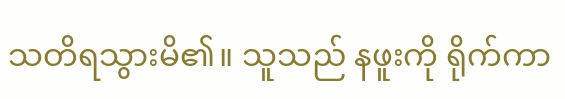သတိရသွားမိ၏။ သူသည် နဖူးကို ရိုက်ကာ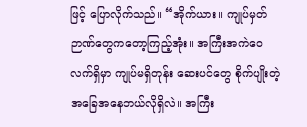ဖြင့် ပြောလိုက်သည်။ “အိုက်ယား။ ကျုပ်မှတ်ဉာဏ်တွေကတော့ကြည့်အုံး။ အကြီးအကဲဝေ လက်ရှိမှာ ကျုပ်မရှိတုန်း ဆေးပင်တွေ စိုက်ပျိုးတဲ့ အခြေအနေဘယ်လိုရှိလဲ။ အကြီး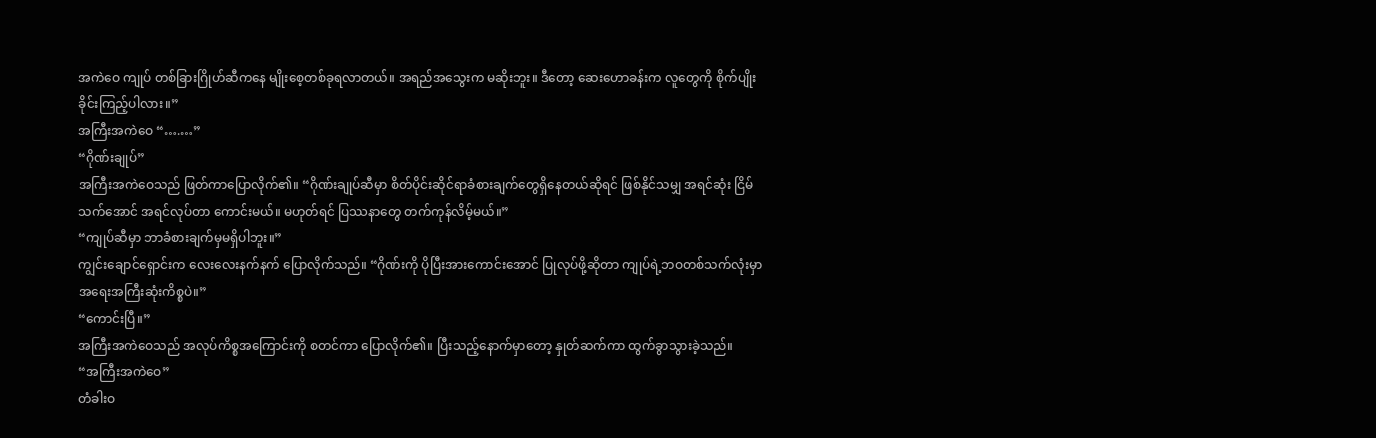အကဲဝေ ကျုပ် တစ်ခြားဂြိုဟ်ဆီကနေ မျိုးစေ့တစ်ခုရလာတယ်။ အရည်အသွေးက မဆိုးဘူး။ ဒီတော့ ဆေးဟောခန်းက လူတွေကို စိုက်ပျိုးခိုင်းကြည့်ပါလား။”
အကြီးအကဲဝေ “….…”
“ဂိုဏ်းချုပ်”
အကြီးအကဲဝေသည် ဖြတ်ကာပြောလိုက်၏။ “ဂိုဏ်းချုပ်ဆီမှာ စိတ်ပိုင်းဆိုင်ရာခံစားချက်တွေရှိနေတယ်ဆိုရင် ဖြစ်နိုင်သမျှ အရင်ဆုံး ငြိမ်သက်အောင် အရင်လုပ်တာ ကောင်းမယ်။ မဟုတ်ရင် ပြဿနာတွေ တက်ကုန်လိမ့်မယ်။”
“ကျုပ်ဆီမှာ ဘာခံစားချက်မှမရှိပါဘူး။”
ကျွင်းချောင်ရှောင်းက လေးလေးနက်နက် ပြောလိုက်သည်။ “ဂိုဏ်းကို ပိုပြီးအားကောင်းအောင် ပြုလုပ်ဖို့ဆိုတာ ကျုပ်ရဲ့ဘဝတစ်သက်လုံးမှာ အရေးအကြီးဆုံးကိစ္စပဲ။”
“ကောင်းပြီ။”
အကြီးအကဲဝေသည် အလုပ်ကိစ္စအကြောင်းကို စတင်ကာ ပြောလိုက်၏။ ပြီးသည့်နောက်မှာတော့ နှုတ်ဆက်ကာ ထွက်ခွာသွားခဲ့သည်။
“အကြီးအကဲဝေ”
တံခါးဝ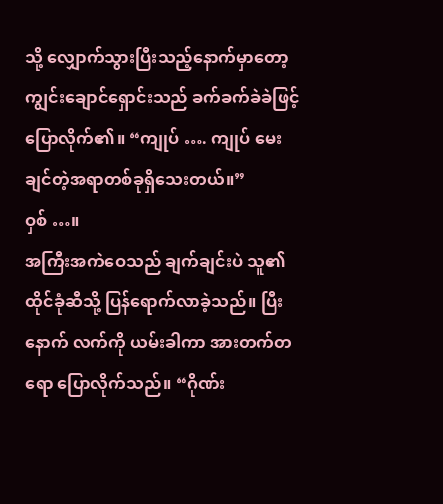သို့ လျှောက်သွားပြီးသည့်နောက်မှာတော့ ကျွင်းချောင်ရှောင်းသည် ခက်ခက်ခဲခဲဖြင့် ပြောလိုက်၏။ “ကျုပ် …. ကျုပ် မေးချင်တဲ့အရာတစ်ခုရှိသေးတယ်။”
ဝှစ် …။
အကြီးအကဲဝေသည် ချက်ချင်းပဲ သူ၏ ထိုင်ခုံဆီသို့ ပြန်ရောက်လာခဲ့သည်။ ပြီးနောက် လက်ကို ယမ်းခါကာ အားတက်တရော ပြောလိုက်သည်။ “ဂိုဏ်း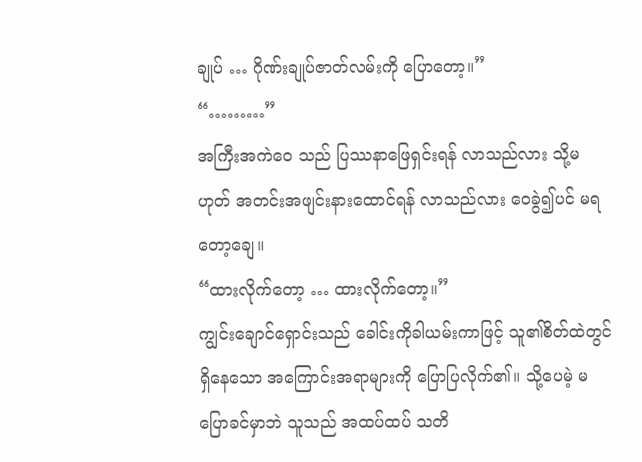ချုပ် … ဂိုဏ်းချုပ်ဇာတ်လမ်းကို ပြောတော့။”
“………”
အကြီးအကဲဝေ သည် ပြဿနာဖြေရှင်းရန် လာသည်လား သို့မဟုတ် အတင်းအဖျင်းနားထောင်ရန် လာသည်လား ဝေခွဲ၍ပင် မရတော့ချေ။
“ထားလိုက်တော့ … ထားလိုက်တော့။”
ကျွင်းချောင်ရှောင်းသည် ခေါင်းကိုခါယမ်းကာဖြင့် သူ၏စိတ်ထဲတွင် ရှိနေသော အကြောင်းအရာများကို ပြောပြလိုက်၏။ သို့ပေမဲ့ မပြောခင်မှာဘဲ သူသည် အထပ်ထပ် သတိ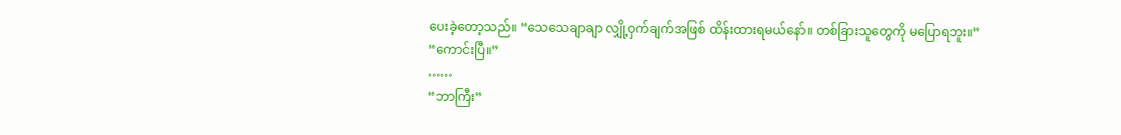ပေးခဲ့တော့သည်။ “သေသေချာချာ လျှို့ဝှက်ချက်အဖြစ် ထိန်းထားရမယ်နော်။ တစ်ခြားသူတွေကို မပြောရဘူး။”
“ကောင်းပြီ။”
……
“ဘာကြီး”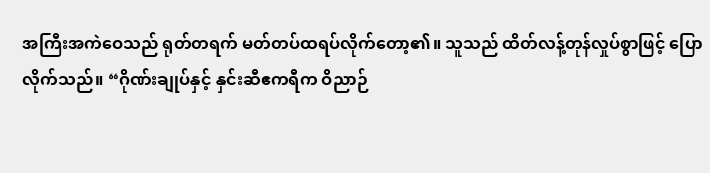အကြီးအကဲဝေသည် ရုတ်တရက် မတ်တပ်ထရပ်လိုက်တော့၏။ သူသည် ထိတ်လန့်တုန်လှုပ်စွာဖြင့် ပြောလိုက်သည်။ “ဂိုဏ်းချုပ်နှင့် နှင်းဆီဧကရီက ဝိညာဉ်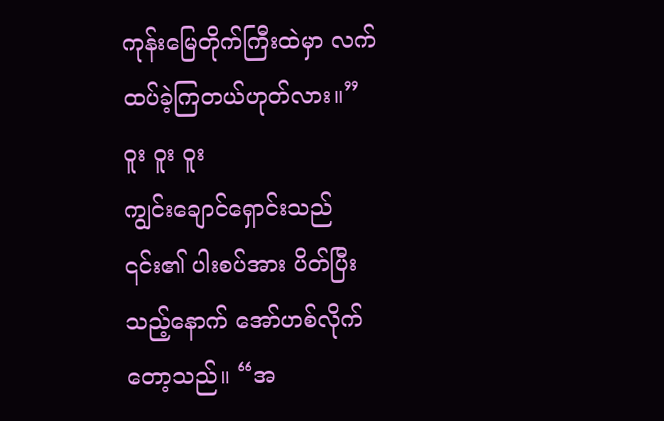ကုန်းမြေတိုက်ကြီးထဲမှာ လက်ထပ်ခဲ့ကြတယ်ဟုတ်လား။”
ဝူး ဝူး ဝူး
ကျွင်းချောင်ရှောင်းသည် ၎င်း၏ ပါးစပ်အား ပိတ်ပြီးသည့်နောက် အော်ဟစ်လိုက်တော့သည်။ “အ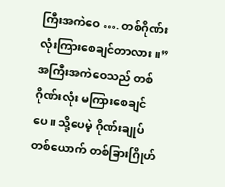ကြီးအကဲဝေ …. တစ်ဂိုဏ်းလုံးကြားစေချင်တာလား။”
အကြီးအကဲဝေသည် တစ်ဂိုဏ်းလုံး မကြားစေချင်ပေ။ သို့ပေမဲ့ ဂိုဏ်းချုပ်တစ်ယောက် တစ်ခြားဂြိုဟ်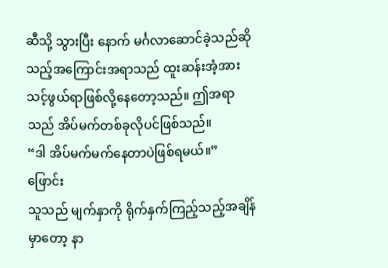ဆီသို့ သွားပြီး နောက် မင်္ဂလာဆောင်ခဲ့သည်ဆိုသည့်အကြောင်းအရာသည် ထူးဆန်းအံ့အားသင့်ဖွယ်ရာဖြစ်လို့နေတော့သည်။ ဤအရာသည် အိပ်မက်တစ်ခုလိုပင်ဖြစ်သည်။
“ဒါ အိပ်မက်မက်နေတာပဲဖြစ်ရမယ်။”
ဖြောင်း
သူသည် မျက်နှာကို ရိုက်နှက်ကြည့်သည့်အချိန်မှာတော့ နာ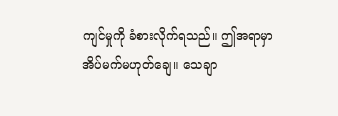ကျင်မှုကို ခံစားလိုက်ရသည်။ ဤအရာမှာ အိပ်မက်မဟုတ်ချေ။ သေချာ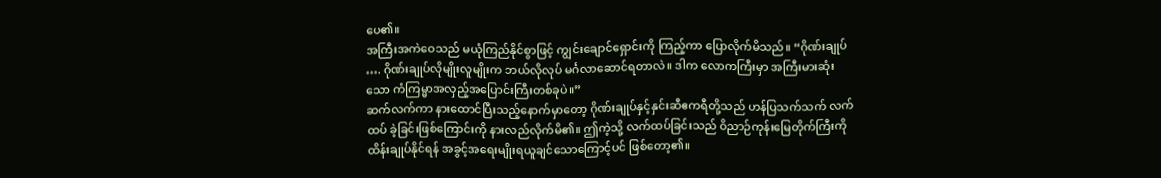ပေ၏။
အကြီးအကဲဝေသည် မယုံကြည်နိုင်စွာဖြင့် ကျွင်းချောင်ရှောင်းကို ကြည့်ကာ ပြောလိုက်မိသည်။ “ဂိုဏ်းချုပ် …. ဂိုဏ်းချုပ်လိုမျိုးလူမျိုးက ဘယ်လိုလုပ် မင်္ဂလာဆောင်ရတာလဲ။ ဒါက လောကကြီးမှာ အကြီးမားဆုံးသော ကံကြမ္မာအလှည့်အပြောင်းကြီးတစ်ခုပဲ။”
ဆက်လက်ကာ နားထောင်ပြီးသည့်နောက်မှာတော့ ဂိုဏ်းချုပ်နှင့်နှင်းဆီဧကရီတို့သည် ဟန်ပြသက်သက် လက်ထပ် ခဲ့ခြင်းဖြစ်ကြောင်းကို နားလည်လိုက်မိ၏။ ဤကဲ့သို့ လက်ထပ်ခြင်းသည် ဝိညာဉ်ကုန်းမြေတိုက်ကြီးကို ထိန်းချုပ်နိုင်ရန် အခွင့်အရေးမျိုးရယူချင်သောကြောင့်ပင် ဖြစ်တော့၏။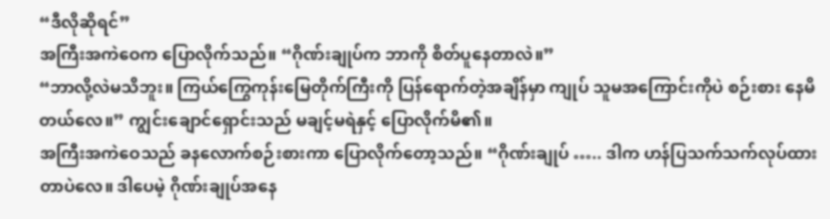“ဒီလိုဆိုရင်”
အကြီးအကဲဝေက ပြောလိုက်သည်။ “ဂိုဏ်းချုပ်က ဘာကို စိတ်ပူနေတာလဲ။”
“ဘာလို့လဲမသိဘူး။ ကြယ်ကြွေကုန်းမြေတိုက်ကြီးကို ပြန်ရောက်တဲ့အချိန်မှာ ကျုပ် သူမအကြောင်းကိုပဲ စဉ်းစား နေမိတယ်လေ။” ကျွင်းချောင်ရှောင်းသည် မချင့်မရဲနှင့် ပြောလိုက်မိ၏။
အကြီးအကဲဝေသည် ခနလောက်စဉ်းစားကာ ပြောလိုက်တော့သည်။ “ဂိုဏ်းချုပ် ….. ဒါက ဟန်ပြသက်သက်လုပ်ထားတာပဲလေ။ ဒါပေမဲ့ ဂိုဏ်းချုပ်အနေ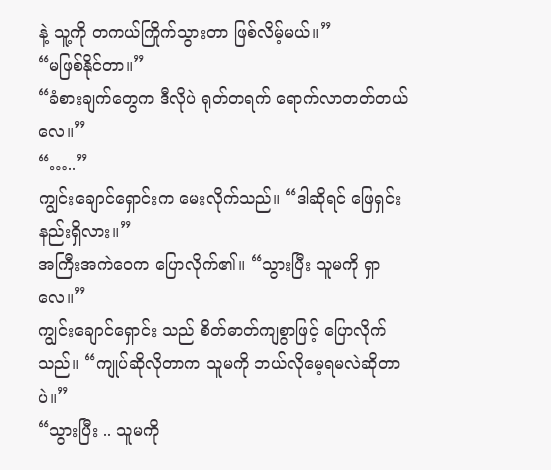နဲ့ သူ့ကို တကယ်ကြိုက်သွားတာ ဖြစ်လိမ့်မယ်။”
“မဖြစ်နိုင်တာ။”
“ခံစားချက်တွေက ဒီလိုပဲ ရုတ်တရက် ရောက်လာတတ်တယ်လေ။”
“…..”
ကျွင်းချောင်ရှောင်းက မေးလိုက်သည်။ “ဒါဆိုရင် ဖြေရှင်းနည်းရှိလား။”
အကြီးအကဲဝေက ပြောလိုက်၏။ “သွားပြီး သူမကို ရှာလေ။”
ကျွင်းချောင်ရှောင်း သည် စိတ်ဓာတ်ကျစွာဖြင့် ပြောလိုက်သည်။ “ကျုပ်ဆိုလိုတာက သူမကို ဘယ်လိုမေ့ရမလဲဆိုတာပဲ။”
“သွားပြီး .. သူမကို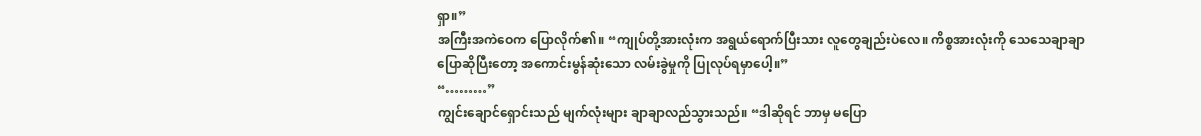ရှာ။”
အကြီးအကဲဝေက ပြောလိုက်၏။ “ကျုပ်တို့အားလုံးက အရွယ်ရောက်ပြီးသား လူတွေချည်းပဲလေ။ ကိစ္စအားလုံးကို သေသေချာချာ ပြောဆိုပြီးတော့ အကောင်းမွန်ဆုံးသော လမ်းခွဲမှုကို ပြုလုပ်ရမှာပေါ့။”
“………”
ကျွင်းချောင်ရှောင်းသည် မျက်လုံးများ ချာချာလည်သွားသည်။ “ဒါဆိုရင် ဘာမှ မပြော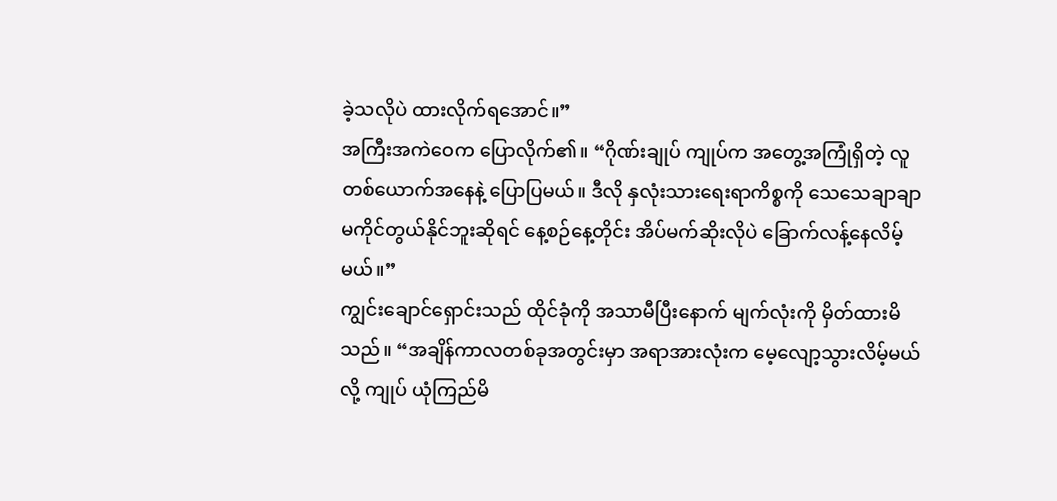ခဲ့သလိုပဲ ထားလိုက်ရအောင်။”
အကြီးအကဲဝေက ပြောလိုက်၏။ “ဂိုဏ်းချုပ် ကျုပ်က အတွေ့အကြုံရှိတဲ့ လူတစ်ယောက်အနေနဲ့ ပြောပြမယ်။ ဒီလို နှလုံးသားရေးရာကိစ္စကို သေသေချာချာ မကိုင်တွယ်နိုင်ဘူးဆိုရင် နေ့စဉ်နေ့တိုင်း အိပ်မက်ဆိုးလိုပဲ ခြောက်လန့်နေလိမ့်မယ်။”
ကျွင်းချောင်ရှောင်းသည် ထိုင်ခုံကို အသာမီပြီးနောက် မျက်လုံးကို မှိတ်ထားမိသည်။ “အချိန်ကာလတစ်ခုအတွင်းမှာ အရာအားလုံးက မေ့လျော့သွားလိမ့်မယ်လို့ ကျုပ် ယုံကြည်မိ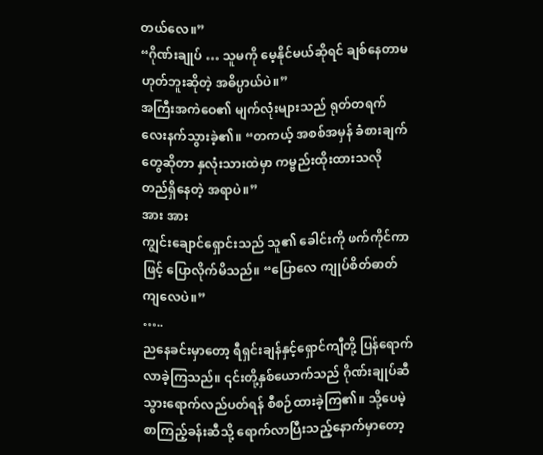တယ်လေ။”
“ဂိုဏ်းချုပ် … သူမကို မေ့နိုင်မယ်ဆိုရင် ချစ်နေတာမဟုတ်ဘူးဆိုတဲ့ အဓိပ္ပာယ်ပဲ။”
အကြီးအကဲဝေ၏ မျက်လုံးများသည် ရုတ်တရက် လေးနက်သွားခဲ့၏။ “တကယ့် အစစ်အမှန် ခံစားချက်တွေဆိုတာ နှလုံးသားထဲမှာ ကမ္ဗည်းထိုးထားသလို တည်ရှိနေတဲ့ အရာပဲ။”
အား အား
ကျွင်းချောင်ရှောင်းသည် သူ၏ ခေါင်းကို ဖက်ကိုင်ကာဖြင့် ပြောလိုက်မိသည်။ “ပြောလေ ကျုပ်စိတ်ဓာတ်ကျလေပဲ။”
…..
ညနေခင်းမှာတော့ ရီရှင်းချန်နှင့်ရှောင်ကျီတို့ ပြန်ရောက်လာခဲ့ကြသည်။ ၎င်းတို့နှစ်ယောက်သည် ဂိုဏ်းချုပ်ဆီ သွားရောက်လည်ပတ်ရန် စီစဉ်ထားခဲ့ကြ၏။ သို့ပေမဲ့ စာကြည့်ခန်းဆီသို့ ရောက်လာပြီးသည့်နောက်မှာတော့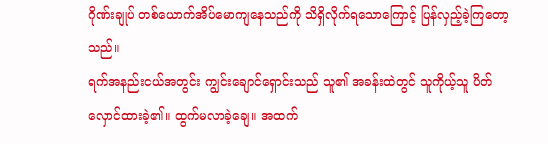ဂိုဏ်းချုပ် တစ်ယောက်အိပ်မောကျနေသည်ကို သိရှိလိုက်ရသောကြောင့် ပြန်လှည့်ခဲ့ကြတော့သည်။
ရက်အနည်းငယ်အတွင်း ကျွင်းချောင်ရှောင်းသည် သူ၏ အခန်းထဲတွင် သူကိုယ့်သူ ပိတ်လှောင်ထားခဲ့၏။ ထွက်မလာခဲ့ချေ။ အထက်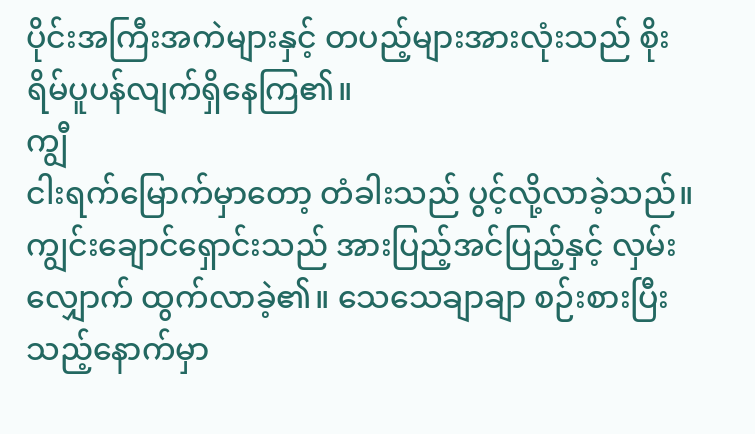ပိုင်းအကြီးအကဲများနှင့် တပည့်များအားလုံးသည် စိုးရိမ်ပူပန်လျက်ရှိနေကြ၏။
ကျွီ
ငါးရက်မြောက်မှာတော့ တံခါးသည် ပွင့်လို့လာခဲ့သည်။ ကျွင်းချောင်ရှောင်းသည် အားပြည့်အင်ပြည့်နှင့် လှမ်းလျှောက် ထွက်လာခဲ့၏။ သေသေချာချာ စဉ်းစားပြီးသည့်နောက်မှာ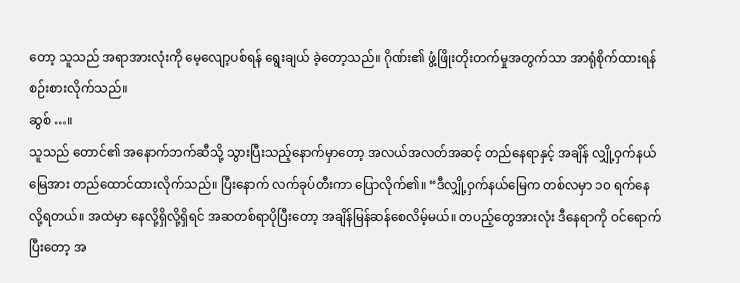တော့ သူသည် အရာအားလုံးကို မေ့လျော့ပစ်ရန် ရွေးချယ် ခဲ့တော့သည်။ ဂိုဏ်း၏ ဖွံ့ဖြိုးတိုးတက်မှုအတွက်သာ အာရုံစိုက်ထားရန် စဉ်းစားလိုက်သည်။
ဆွစ် …။
သူသည် တောင်၏ အနောက်ဘက်ဆီသို့ သွားပြီးသည့်နောက်မှာတော့ အလယ်အလတ်အဆင့် တည်နေရာနှင့် အချိန် လျှို့ဝှက်နယ်မြေအား တည်ထောင်ထားလိုက်သည်။ ပြီးနောက် လက်ခုပ်တီးကာ ပြောလိုက်၏။ “ဒီလျှို့ဝှက်နယ်မြေက တစ်လမှာ ၁၀ ရက်နေလို့ရတယ်။ အထဲမှာ နေလို့ရှိလို့ရှိရင် အဆတစ်ရာပိုပြီးတော့ အချိန်မြန်ဆန်စေလိမ့်မယ်။ တပည့်တွေအားလုံး ဒီနေရာကို ဝင်ရောက်ပြီးတော့ အ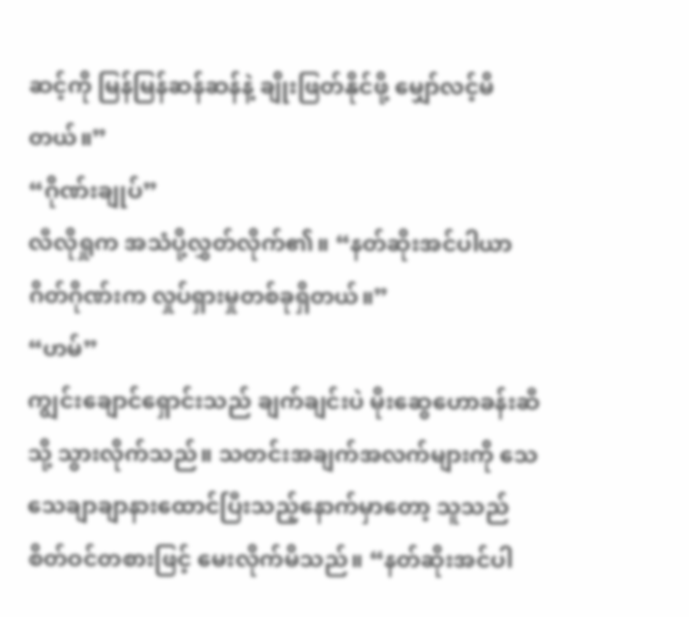ဆင့်ကို မြန်မြန်ဆန်ဆန်နဲ့ ချိုးဖြတ်နိုင်ဖို့ မျှော်လင့်မိတယ်။”
“ဂိုဏ်းချုပ်”
လီလိုရှုက အသံပို့လွှတ်လိုက်၏။ “နတ်ဆိုးအင်ပါယာဂိတ်ဂိုဏ်းက လှုပ်ရှားမှုတစ်ခုရှိတယ်။”
“ဟမ်”
ကျွင်းချောင်ရှောင်းသည် ချက်ချင်းပဲ မိုးဆွေဟောခန်းဆီသို့ သွားလိုက်သည်။ သတင်းအချက်အလက်များကို သေသေချာချာနားထောင်ပြီးသည့်နောက်မှာတော့ သူသည် စိတ်ဝင်တစားဖြင့် မေးလိုက်မိသည်။ “နတ်ဆိုးအင်ပါ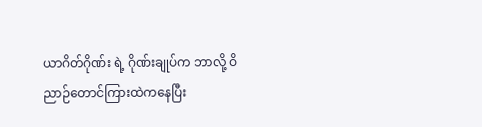ယာဂိတ်ဂိုဏ်း ရဲ့ ဂိုဏ်းချုပ်က ဘာလို့ ဝိညာဉ်တောင်ကြားထဲကနေပြီး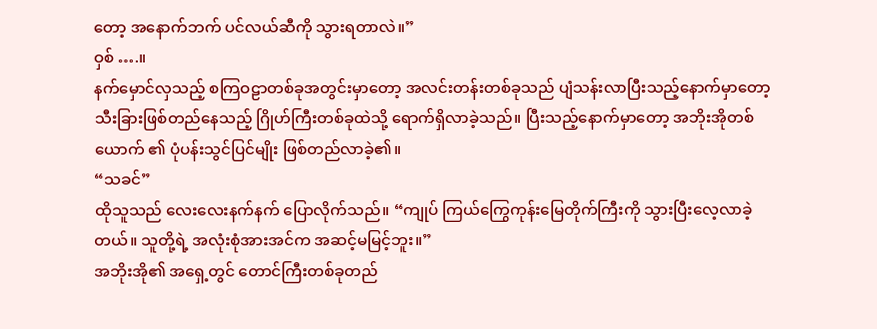တော့ အနောက်ဘက် ပင်လယ်ဆီကို သွားရတာလဲ။”
ဝှစ် ….။
နက်မှောင်လှသည့် စကြဝဠာတစ်ခုအတွင်းမှာတော့ အလင်းတန်းတစ်ခုသည် ပျံသန်းလာပြီးသည့်နောက်မှာတော့ သီးခြားဖြစ်တည်နေသည့် ဂြိုဟ်ကြီးတစ်ခုထဲသို့ ရောက်ရှိလာခဲ့သည်။ ပြီးသည့်နောက်မှာတော့ အဘိုးအိုတစ်ယောက် ၏ ပုံပန်းသွင်ပြင်မျိုး ဖြစ်တည်လာခဲ့၏။
“သခင်”
ထိုသူသည် လေးလေးနက်နက် ပြောလိုက်သည်။ “ကျုပ် ကြယ်ကြွေကုန်းမြေတိုက်ကြီးကို သွားပြီးလေ့လာခဲ့တယ်။ သူတို့ရဲ့ အလုံးစုံအားအင်က အဆင့်မမြင့်ဘူး။”
အဘိုးအို၏ အရှေ့တွင် တောင်ကြီးတစ်ခုတည်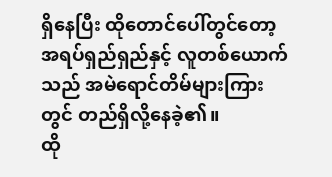ရှိနေပြီး ထိုတောင်ပေါ်တွင်တော့ အရပ်ရှည်ရှည်နှင့် လူတစ်ယောက် သည် အမဲရောင်တိမ်များကြားတွင် တည်ရှိလို့နေခဲ့၏။
ထို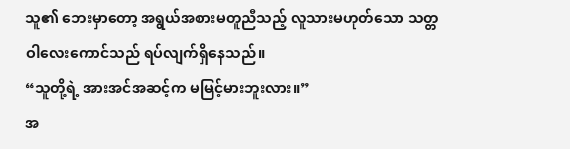သူ၏ ဘေးမှာတော့ အရွယ်အစားမတူညီသည့် လူသားမဟုတ်သော သတ္တဝါလေးကောင်သည် ရပ်လျက်ရှိနေသည်။
“သူတို့ရဲ့ အားအင်အဆင့်က မမြင့်မားဘူးလား။”
အ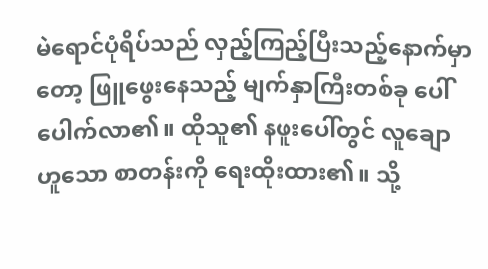မဲရောင်ပုံရိပ်သည် လှည့်ကြည့်ပြီးသည့်နောက်မှာတော့ ဖြူဖွေးနေသည့် မျက်နှာကြီးတစ်ခု ပေါ်ပေါက်လာ၏။ ထိုသူ၏ နဖူးပေါ်တွင် လူချောဟူသော စာတန်းကို ရေးထိုးထား၏။ သို့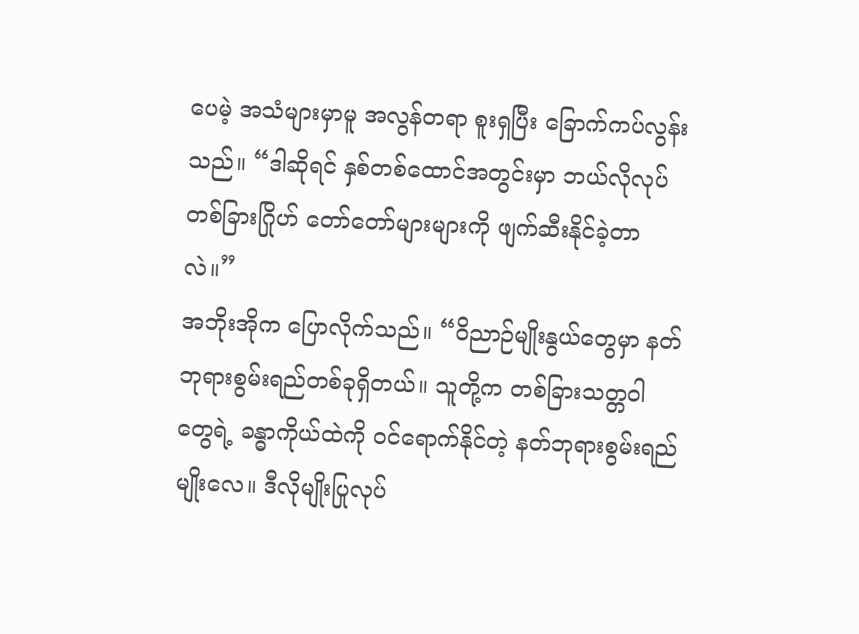ပေမဲ့ အသံများမှာမူ အလွန်တရာ စူးရှပြီး ခြောက်ကပ်လွန်းသည်။ “ဒါဆိုရင် နှစ်တစ်ထောင်အတွင်းမှာ ဘယ်လိုလုပ်တစ်ခြားဂြိုဟ် တော်တော်များများကို ဖျက်ဆီးနိုင်ခဲ့တာလဲ။”
အဘိုးအိုက ပြောလိုက်သည်။ “ဝိညာဉ်မျိုးနွယ်တွေမှာ နတ်ဘုရားစွမ်းရည်တစ်ခုရှိတယ်။ သူတို့က တစ်ခြားသတ္တဝါတွေရဲ့ ခန္ဓာကိုယ်ထဲကို ဝင်ရောက်နိုင်တဲ့ နတ်ဘုရားစွမ်းရည်မျိုးလေ။ ဒီလိုမျိုးပြုလုပ်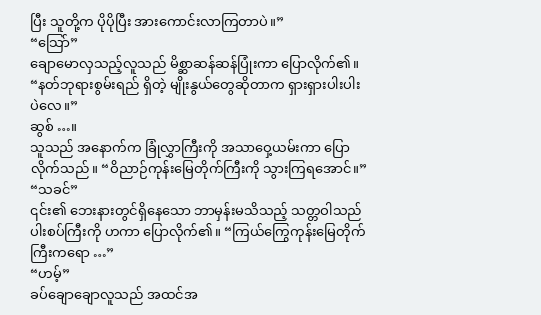ပြီး သူတို့က ပိုပိုပြီး အားကောင်းလာကြတာပဲ။”
“သြော်”
ချောမောလှသည့်လူသည် မိစ္ဆာဆန်ဆန်ပြုံးကာ ပြောလိုက်၏။ “နတ်ဘုရားစွမ်းရည် ရှိတဲ့ မျိုးနွယ်တွေဆိုတာက ရှားရှားပါးပါးပဲလေ။”
ဆွစ် …။
သူသည် အနောက်က ခြုံလွှာကြီးကို အသာဝှေ့ယမ်းကာ ပြောလိုက်သည်။ “ဝိညာဉ်ကုန်းမြေတိုက်ကြီးကို သွားကြရအောင်။”
“သခင်”
၎င်း၏ ဘေးနားတွင်ရှိနေသော ဘာမှန်းမသိသည့် သတ္တဝါသည် ပါးစပ်ကြီးကို ဟကာ ပြောလိုက်၏။ “ကြယ်ကြွေကုန်းမြေတိုက်ကြီးကရော …”
“ဟမ့်”
ခပ်ချောချောလူသည် အထင်အ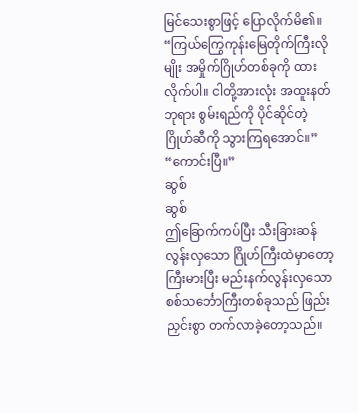မြင်သေးစွာဖြင့် ပြောလိုက်မိ၏။
“ကြယ်ကြွေကုန်းမြေတိုက်ကြီးလိုမျိုး အမှိုက်ဂြိုဟ်တစ်ခုကို ထားလိုက်ပါ။ ငါတို့အားလုံး အထူးနတ်ဘုရား စွမ်းရည်ကို ပိုင်ဆိုင်တဲ့ ဂြိုဟ်ဆီကို သွားကြရအောင်။”
“ကောင်းပြီ။”
ဆွစ်
ဆွစ်
ဤခြောက်ကပ်ပြီး သီးခြားဆန်လွန်းလှသော ဂြိုဟ်ကြီးထဲမှာတော့ ကြီးမားပြီး မည်းနက်လွန်းလှသော စစ်သင်္ဘောကြီးတစ်ခုသည် ဖြည်းညှင်းစွာ တက်လာခဲ့တော့သည်။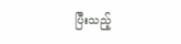ပြီးသည့်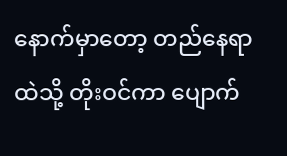နောက်မှာတော့ တည်နေရာထဲသို့ တိုးဝင်ကာ ပျောက်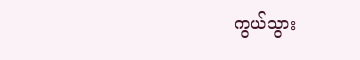ကွယ်သွား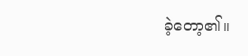ခဲ့တော့၏။